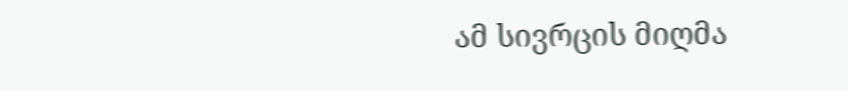ამ სივრცის მიღმა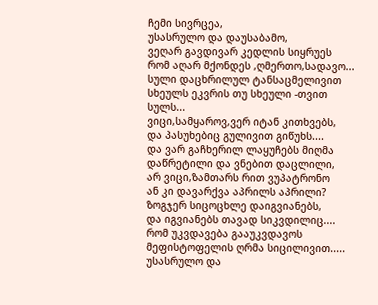ჩემი სივრცეა,
უსასრულო და დაუსაბამო,
ვეღარ გავდივარ კედლის სიყრუეს
რომ აღარ მქონდეს ,ღმერთო,სადავო...
სული დაცხრილულ ტანსაცმელივით
სხეულს ეკვრის თუ სხეული -თვით სულს...
ვიცი,სამყაროვ,ვერ იტან კითხვებს,
და პასუხებიც გულივით გიწუხს....
და ვარ გაჩხერილ ლაყუჩებს მიღმა
დაწრეტილი და ვნებით დაცლილი,
არ ვიცი,ზამთარს რით ვუპატრონო
ან კი დავარქვა აპრილს აპრილი?
ზოგჯერ სიცოცხლე დაიგვიანებს,
და იგვიანებს თავად სიკვდილიც....
რომ უკვდავება გააუკვდავოს
მეფისტოფელის ღრმა სიცილივით.....
უსასრულო და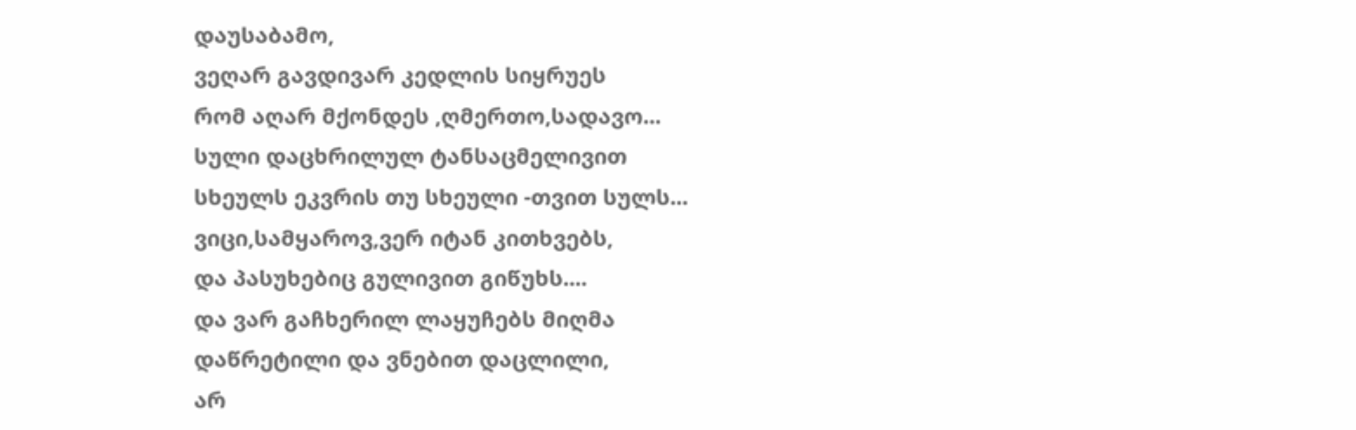დაუსაბამო,
ვეღარ გავდივარ კედლის სიყრუეს
რომ აღარ მქონდეს ,ღმერთო,სადავო...
სული დაცხრილულ ტანსაცმელივით
სხეულს ეკვრის თუ სხეული -თვით სულს...
ვიცი,სამყაროვ,ვერ იტან კითხვებს,
და პასუხებიც გულივით გიწუხს....
და ვარ გაჩხერილ ლაყუჩებს მიღმა
დაწრეტილი და ვნებით დაცლილი,
არ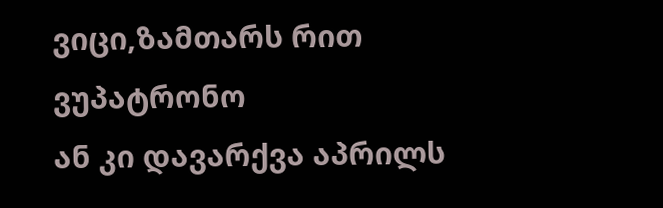ვიცი,ზამთარს რით ვუპატრონო
ან კი დავარქვა აპრილს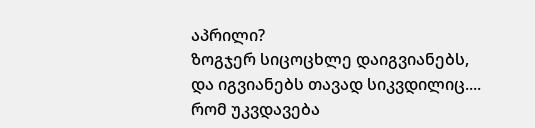აპრილი?
ზოგჯერ სიცოცხლე დაიგვიანებს,
და იგვიანებს თავად სიკვდილიც....
რომ უკვდავება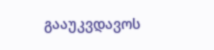გააუკვდავოს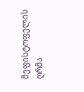მეფისტოფელის ღრმა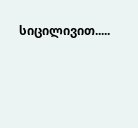სიცილივით.....